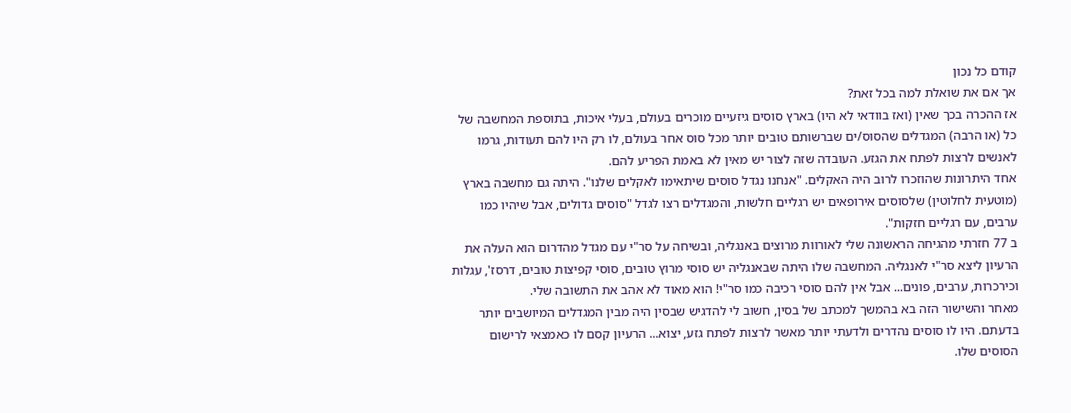קודם כל נכון
אך אם את שואלת למה בכל זאת?
אז ההכרה בכך שאין (ואז בוודאי לא היו) בארץ סוסים גיזעיים מוכרים בעולם, בעלי איכות, בתוספת המחשבה של כל (או הרבה) המגדלים שהסוס/ים שברשותם טובים יותר מכל סוס אחר בעולם, לו רק היו להם תעודות, גרמו לאנשים לרצות לפתח את הגזע. העובדה שזה לצור יש מאין לא באמת הפריע להם.
אחד היתרונות שהוזכרו לרוב היה האקלים. "אנחנו נגדל סוסים שיתאימו לאקלים שלנו". היתה גם מחשבה בארץ (מוטעית לחלוטין) שלסוסים אירופאים יש רגליים חלשות, והמגדלים רצו לגדל "סוסים גדולים, אבל שיהיו כמו ערבים, עם רגליים חזקות".
ב 77 חזרתי מהגיחה הראשונה שלי לאורוות מרוצים באנגליה, ובשיחה על סר"י עם מגדל מהדרום הוא העלה את הרעיון ליצא סר"י לאנגליה. המחשבה שלו היתה שבאנגליה יש סוסי מרוץ טובים, סוסי קפיצות טובים, דרסז', עגלות וכירכרות, ערבים, פונים... אבל אין להם סוסי רכיבה כמו סר"י! הוא מאוד לא אהב את התשובה שלי.
מאחר והשישור הזה בא בהמשך למכתב של בסין, חשוב לי להדגיש שבסין היה מבין המגדלים המיושבים יותר בדעתם. היו לו סוסים נהדרים ולדעתי יותר מאשר לרצות לפתח גזע, יצוא... הרעיון קסם לו כאמצאי לרישום הסוסים שלו.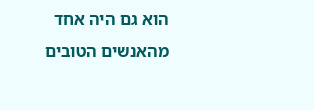הוא גם היה אחד מהאנשים הטובים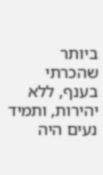ביותר שהכרתי בענף, ללא יהירות, ותמיד נעים היה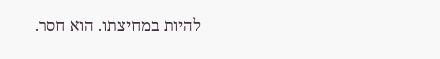להיות במחיצתו. הוא חסר.